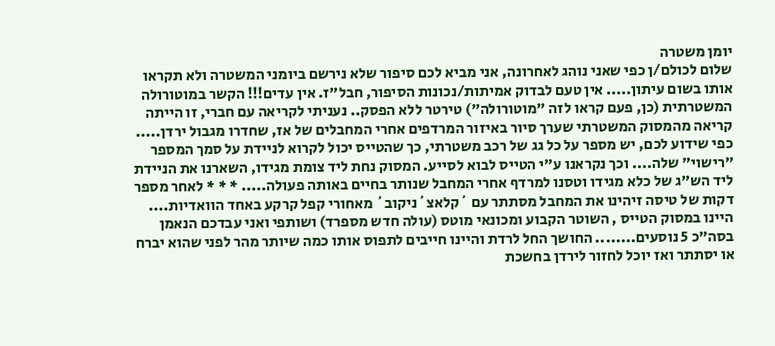יומן משטרה
שלום לכולם/ן כפי שאני נוהג לאחרונה, אני מביא לכם סיפור שלא נירשם ביומני המשטרה ולא תקראו אותו בשום עיתון..... אין טעם לבדוק אמיתות/נכונות הסיפור, חבל"ז. אין עדים!!! הקשר במוטורולה המשטרתית (כן, פעם קראו לזה "מוטורולה") טירטר ללא הפסק.. נעניתי לקריאה עם חברי, זו הייתה קריאה מהמסוק המשטרתי שערך סיור באיזור המרדפים אחרי המחבלים של אז, שחדרו מגבול ירדן..... כפי שידוע לכם, יש מספר על כל גג של רכב משטרתי, כך שהטייס יכול לקרוא לניידת על סמך המספר "רישוי" שלה.... וכך נקראנו ע"י הטייס לבוא לסייע. המסוק נחת ליד צומת מגידו, השארנו את הניידת ליד הש"ג של כלא מגידו וטסנו למרדף אחרי המחבל שנותר בחיים באותה פעולה..... * * * לאחר מספר דקות של טיסה זיהינו את המחבל מסתתר עם ´קלאצ´ניקוב´ מאחורי קפל קרקע באחד הוואדיות.... היינו במסוק הטייס , השוטר הקבוע ומכונאי מוטס (עולה חדש מספרד) ושותפי ואני עבדכם הנאמן בסה"כ 5 נוסעים........ החושך החל לרדת והיינו חייבים לתפוס אותו כמה שיותר מהר לפני שהוא יברח או יסתתר ואז יוכל לחזור לירדן בחשכת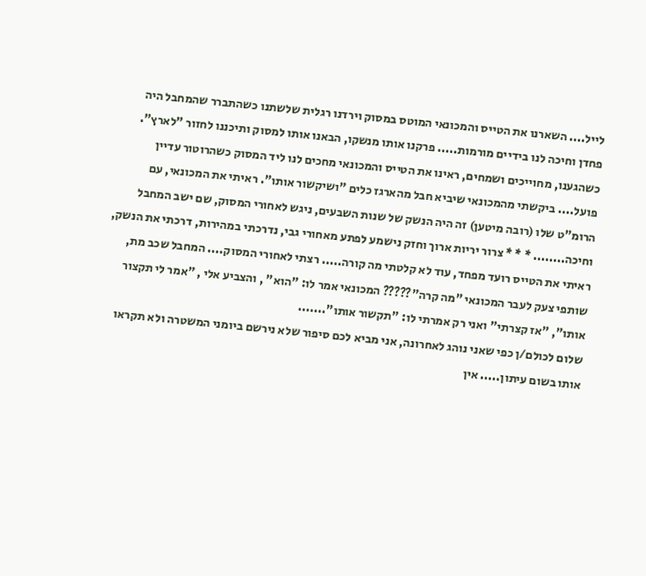לייל.... השארנו את הטייס והמכונאי המוטס במסוק וירדנו רגלית שלשתנו כשהתברר שהמחבל היה פחדן וחיכה לנו בידיים מורמות..... פרקנו אותו מנשקו, הבאנו אותו למסוק ותיכננו לחזור "לארץ". כשהגענו, מחוייכים ושמחים, ראינו את הטייס והמכונאי מחכים לנו ליד המסוק כשהרוטור עדיין פועל.... ביקשתי מהמכונאי שיביא חבל מהארגז כלים "ושיקשור אותו". ראיתי את המכונאי, עם הרומ"ט שלו (רובה מיטען) זה היה הנשק של שנות השבעים, ניגש לאחורי המסוק, שם ישב המחבל וחיכה........ * * * צרור יריות ארוך וחזק נישמע לפתע מאחורי גבי, נדרכתי במהירות, דרכתי את הנשק, ראיתי את הטייס רועד מפחד, עוד לא קלטתי מה קורה..... רצתי לאחורי המסוק.... המחבל שכב מת, שותפי צעק לעבר המכונאי "מה קרה"????? המכונאי אמר לו: "הוא" , והצביע אלי , "אמר לי תקצור אותו", "אז קצרתי" ואני רק אמרתי לו: "תקשור אותו".......
שלום לכולם/ן כפי שאני נוהג לאחרונה, אני מביא לכם סיפור שלא נירשם ביומני המשטרה ולא תקראו אותו בשום עיתון..... אין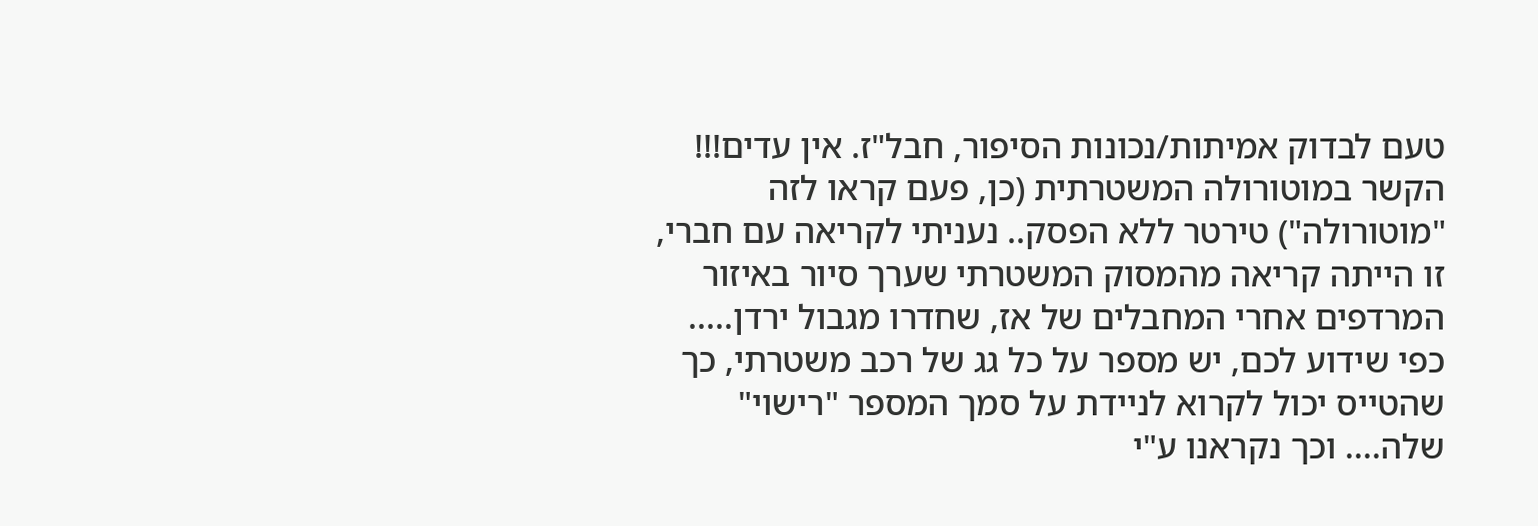טעם לבדוק אמיתות/נכונות הסיפור, חבל"ז. אין עדים!!! הקשר במוטורולה המשטרתית (כן, פעם קראו לזה "מוטורולה") טירטר ללא הפסק.. נעניתי לקריאה עם חברי, זו הייתה קריאה מהמסוק המשטרתי שערך סיור באיזור המרדפים אחרי המחבלים של אז, שחדרו מגבול ירדן..... כפי שידוע לכם, יש מספר על כל גג של רכב משטרתי, כך שהטייס יכול לקרוא לניידת על סמך המספר "רישוי" שלה.... וכך נקראנו ע"י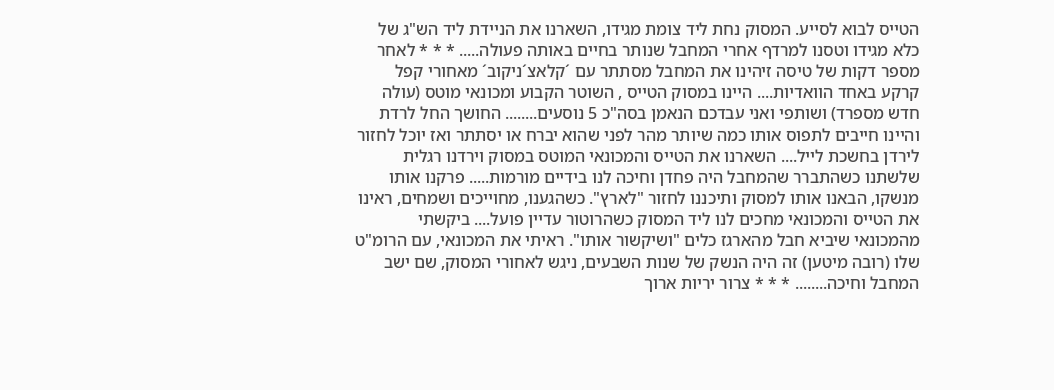הטייס לבוא לסייע. המסוק נחת ליד צומת מגידו, השארנו את הניידת ליד הש"ג של כלא מגידו וטסנו למרדף אחרי המחבל שנותר בחיים באותה פעולה..... * * * לאחר מספר דקות של טיסה זיהינו את המחבל מסתתר עם ´קלאצ´ניקוב´ מאחורי קפל קרקע באחד הוואדיות.... היינו במסוק הטייס , השוטר הקבוע ומכונאי מוטס (עולה חדש מספרד) ושותפי ואני עבדכם הנאמן בסה"כ 5 נוסעים........ החושך החל לרדת והיינו חייבים לתפוס אותו כמה שיותר מהר לפני שהוא יברח או יסתתר ואז יוכל לחזור לירדן בחשכת לייל.... השארנו את הטייס והמכונאי המוטס במסוק וירדנו רגלית שלשתנו כשהתברר שהמחבל היה פחדן וחיכה לנו בידיים מורמות..... פרקנו אותו מנשקו, הבאנו אותו למסוק ותיכננו לחזור "לארץ". כשהגענו, מחוייכים ושמחים, ראינו את הטייס והמכונאי מחכים לנו ליד המסוק כשהרוטור עדיין פועל.... ביקשתי מהמכונאי שיביא חבל מהארגז כלים "ושיקשור אותו". ראיתי את המכונאי, עם הרומ"ט שלו (רובה מיטען) זה היה הנשק של שנות השבעים, ניגש לאחורי המסוק, שם ישב המחבל וחיכה........ * * * צרור יריות ארוך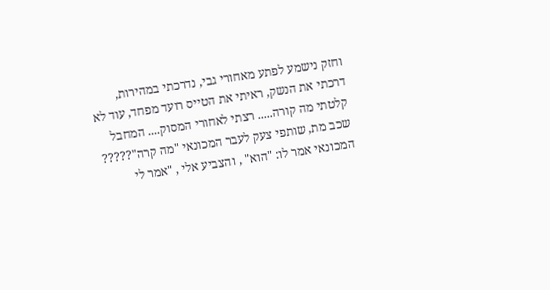וחזק נישמע לפתע מאחורי גבי, נדרכתי במהירות, דרכתי את הנשק, ראיתי את הטייס רועד מפחד, עוד לא קלטתי מה קורה..... רצתי לאחורי המסוק.... המחבל שכב מת, שותפי צעק לעבר המכונאי "מה קרה"????? המכונאי אמר לו: "הוא" , והצביע אלי , "אמר לי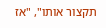תקצור אותו", "אז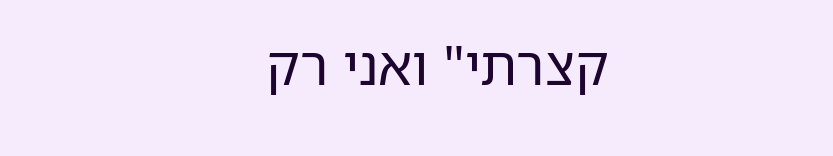קצרתי" ואני רק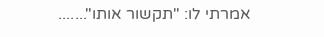אמרתי לו: "תקשור אותו".......